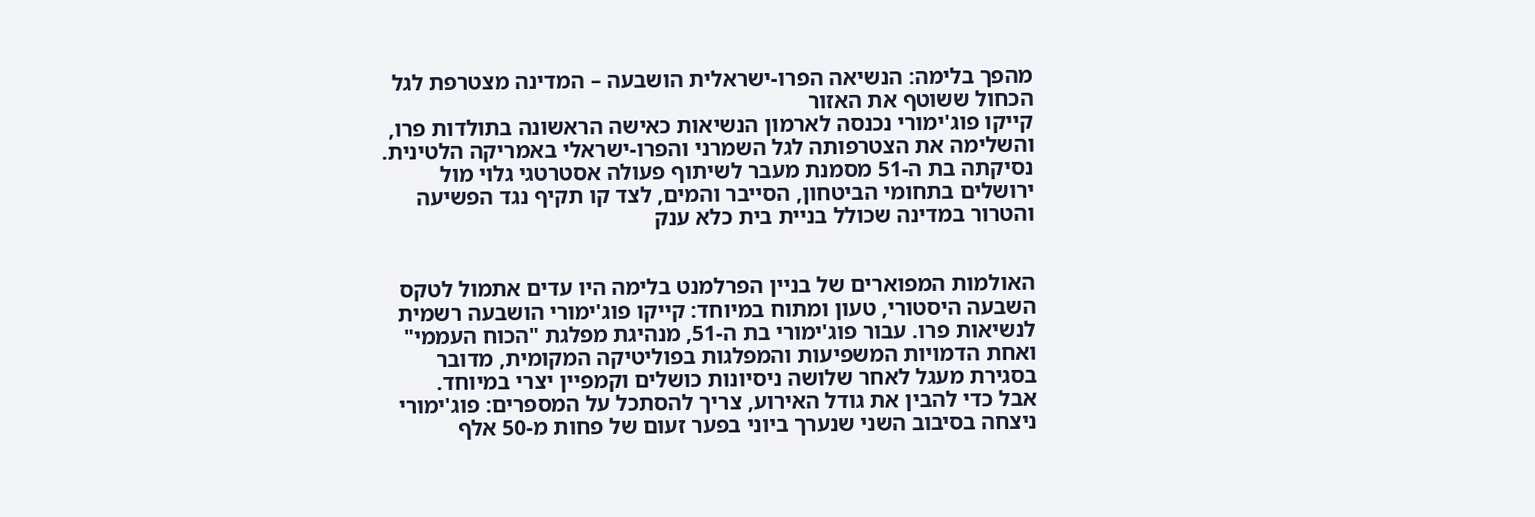מהפך בלימה: הנשיאה הפרו-ישראלית הושבעה – המדינה מצטרפת לגל הכחול ששוטף את האזור
קייקו פוג'ימורי נכנסה לארמון הנשיאות כאישה הראשונה בתולדות פרו, והשלימה את הצטרפותה לגל השמרני והפרו-ישראלי באמריקה הלטינית. נסיקתה בת ה-51 מסמנת מעבר לשיתוף פעולה אסטרטגי גלוי מול ירושלים בתחומי הביטחון, הסייבר והמים, לצד קו תקיף נגד הפשיעה והטרור במדינה שכולל בניית בית כלא ענק


האולמות המפוארים של בניין הפרלמנט בלימה היו עדים אתמול לטקס השבעה היסטורי, טעון ומתוח במיוחד: קייקו פוג'ימורי הושבעה רשמית לנשיאות פרו. עבור פוג'ימורי בת ה-51, מנהיגת מפלגת "הכוח העממי" ואחת הדמויות המשפיעות והמפלגות בפוליטיקה המקומית, מדובר בסגירת מעגל לאחר שלושה ניסיונות כושלים וקמפיין יצרי במיוחד.
אבל כדי להבין את גודל האירוע, צריך להסתכל על המספרים: פוג'ימורי ניצחה בסיבוב השני שנערך ביוני בפער זעום של פחות מ-50 אלף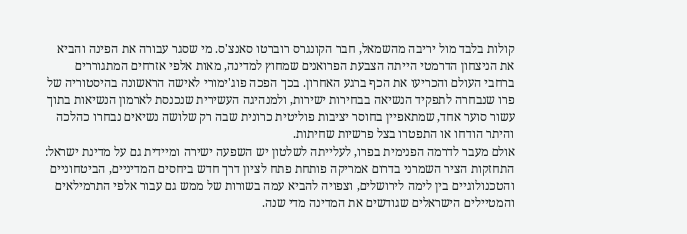קולות בלבד מול יריבה מהשמאל, חבר הקונגרס רוברטו סאנצ'ס. מי שסגר עבורה את הפינה והביא את הניצחון הדרמטי הייתה הצבעת הפרואנים שמחוץ למדינה, מאות אלפי אזרחים המתגוררים ברחבי העולם והכריעו את הכף ברגע האחרון. בכך הפכה פוג'ימורי לאישה הראשונה בהיסטוריה של פרו שנבחרה לתפקיד הנשיאה בבחירות ישירות, ולמנהיגה העשירית שנכנסת לארמון הנשיאות בתוך עשור סוער אחד, שמתאפיין בחוסר יציבות פוליטית כרונית שבה רק שלושה נשיאים נבחרו כהלכה והיתר הודחו או התפטרו בצל פרשיות שחיתות.
אולם מעבר לדרמה הפנימית בפרו, לעלייתה לשלטון יש השפעה ישירה ומיידית גם על מדינת ישראל: התחזקות הציר השמרני בדרום אמריקה פותחת פתח לציון דרך חדש ביחסים המדיניים, הביטחוניים והטכנולוגיים בין לימה לירושלים, וצפויה להביא עמה בשורות של ממש גם עבור אלפי התרמילאים והמטיילים הישראלים שגודשים את המדינה מדי שנה.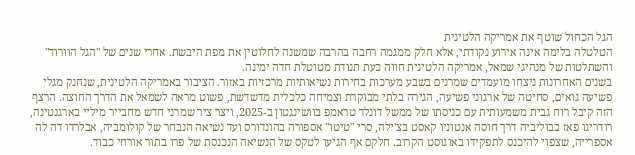הגל הכחול שוטף את אמריקה הלטינית
הטלטלה בלימה אינה אירוע נקודתי, אלא חלק ממגמה רחבה בהרבה שמשנה לחלוטין את מפת היבשת. אחרי שנים של "הגל הוורוד" והשתלטות של מנהיגי שמאל, אמריקה הלטינית חווה כעת תנודת מטוטלת חדה ימינה.
בשנים האחרונות ניצחו מועמדים שמרנים בשבע מערכות בחירות נשיאותיות מרכזיות באזור. הציבור באמריקה הלטינית, שנחנק מגלי פשיעה גואים, סחיטה של ארגוני פשיעה, הגירה בלתי מבוקרת וצמיחה כלכלית מדשדשת, פשוט מראה לשמאל את הדרך החוצה. הרצף הזה קיבל רוח גבית משמעותית עם כניסתו של ממשל דונלד טראמפ בוושינגטון ב-2025, ויצר ציר שמרני חדש מחבייר מיליי בארגנטינה, רודריגו פאז בבוליביה דרך חוסה אנטוניו קאסט בצ'ילה, סרי "טיטו" אספורה בהונדורס ועד נשיאה הנבחר של קולומביה, אבלרדו דה לה אספרייה, שצפוי להיכנס לתפקידו באוגוסט הקרוב. חלקם אף הגיעו לטקס של הנשיאה הנכנסת של פרו בתור אורחי כבוד.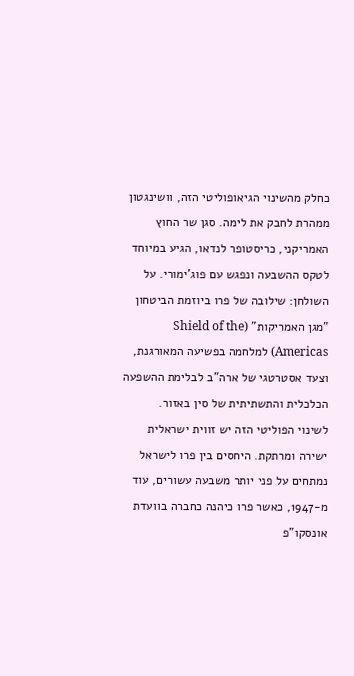כחלק מהשינוי הגיאופוליטי הזה, וושינגטון ממהרת לחבק את לימה. סגן שר החוץ האמריקני, כריסטופר לנדאו, הגיע במיוחד לטקס ההשבעה ונפגש עם פוג'ימורי. על השולחן: שילובה של פרו ביוזמת הביטחון "מגן האמריקות" (Shield of the Americas) למלחמה בפשיעה המאורגנת, וצעד אסטרטגי של ארה"ב לבלימת ההשפעה הכלכלית והתשתיתית של סין באזור.
לשינוי הפוליטי הזה יש זווית ישראלית ישירה ומרתקת. היחסים בין פרו לישראל נמתחים על פני יותר משבעה עשורים, עוד מ-1947, כאשר פרו כיהנה כחברה בוועדת אונסקו"פ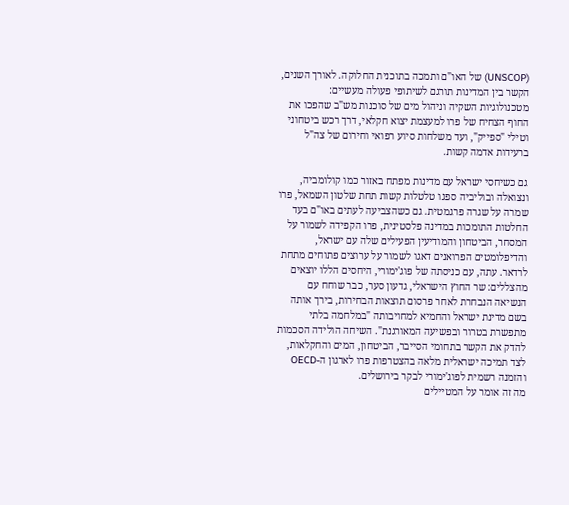(UNSCOP) של האו"ם ותמכה בתוכנית החלוקה. לאורך השנים, הקשר בין המדינות תורגם לשיתופי פעולה מעשיים: מטכנולוגיות השקיה וניהול מים של סוכנות מש"ב שהפכו את החוף הצחיח של פרו למעצמת יצוא חקלאי, דרך רכש ביטחוני וטילי "ספייק", ועד משלחות סיוע רפואי וחירום של צה"ל ברעידות אדמה קשות.

גם כשיחסי ישראל עם מדינות מפתח באזור כמו קולומביה, ונצואלה ובוליביה ספגו טלטלות קשות תחת שלטון השמאל, פרו שמרה על שגרה פרגמטית. גם כשהצביעה לעתים באו"ם בעד החלטות התומכות במדינה פלסטינית, פרו הקפידה לשמור על המסחר, הביטחון והמודיעין הפעילים שלה עם ישראל, והדיפלומטים הפרואנים דאגו לשמור על ערוצים פתוחים מתחת לרדאר. עתה, עם כניסתה של פוג'ימורי, היחסים הללו יוצאים מהצללים: שר החוץ הישראלי, גדעון סער, כבר שוחח עם הנשיאה הנבחרת לאחר פרסום תוצאות הבחירות, בירך אותה בשם מדינת ישראל והחמיא למחויבותה "במלחמה בלתי מתפשרת בטרור ובפשיעה המאורגנת". השיחה הולידה הסכמות להדק את הקשר בתחומי הסייבר, הביטחון, המים והחקלאות, לצד תמיכה ישראלית מלאה בהצטרפות פרו לארגון ה-OECD והזמנה רשמית לפוג'ימורי לבקר בירושלים.
מה זה אומר על המטיילים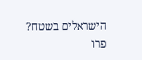הישראלים בשטח?
פרו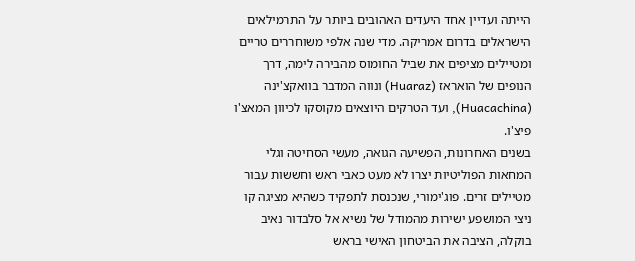הייתה ועדיין אחד היעדים האהובים ביותר על התרמילאים הישראלים בדרום אמריקה. מדי שנה אלפי משוחררים טריים ומטיילים מציפים את שביל החומוס מהבירה לימה, דרך הנופים של הואראז (Huaraz) ונווה המדבר בוואקצ'ינה (Huacachina), ועד הטרקים היוצאים מקוסקו לכיוון המאצ'ו פיצ'ו.
בשנים האחרונות, הפשיעה הגואה, מעשי הסחיטה וגלי המחאות הפוליטיות יצרו לא מעט כאבי ראש וחששות עבור מטיילים זרים. פוג'ימורי, שנכנסת לתפקיד כשהיא מציגה קו ניצי המושפע ישירות מהמודל של נשיא אל סלבדור נאיב בוקלה, הציבה את הביטחון האישי בראש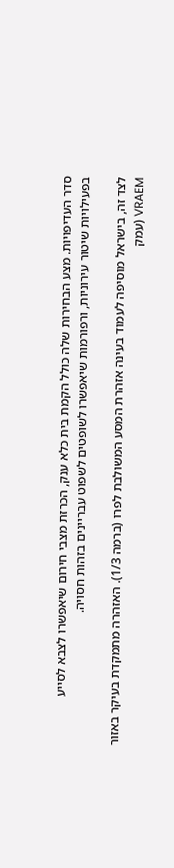סדר העדיפויות. מצע הבחירות שלה כולל הקמת בית כלא ענק, הכרזת מצבי חירום שיאפשרו לצבא לסייע בפעילויות שיטור עירוניות, ורפורמות שיאפשרו לשופטים לשפוט עבריינים בזהות חסויה.

לצד זה, בישראל מוסיפה לעמוד בעינה אזהרת המסע המשולבת לפרו (ברמה 1/3). האזהרה מתמקדת בעיקר באזור VRAEM (עמק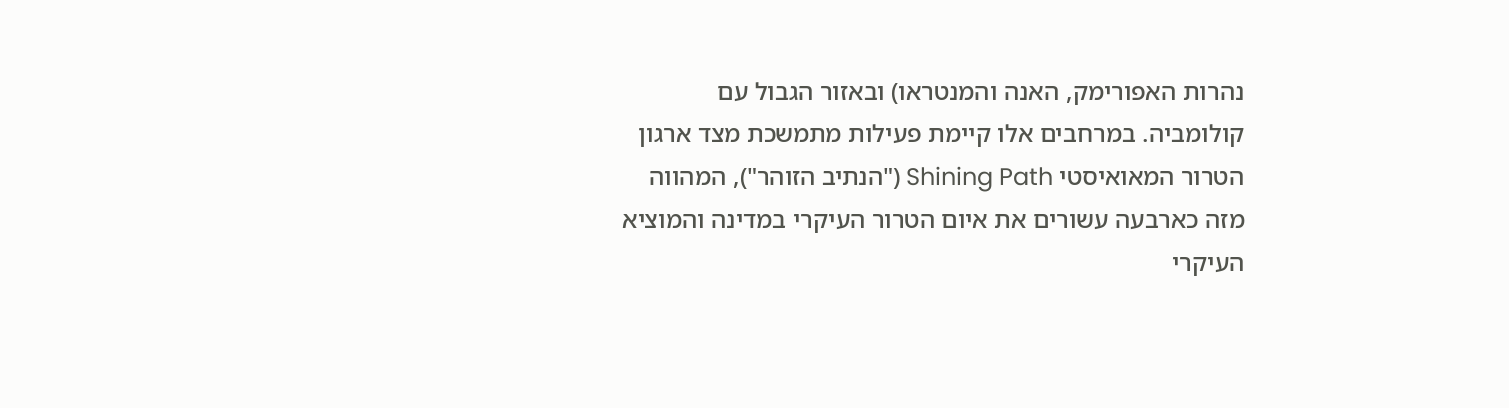נהרות האפורימק, האנה והמנטראו) ובאזור הגבול עם קולומביה. במרחבים אלו קיימת פעילות מתמשכת מצד ארגון הטרור המאואיסטי Shining Path ("הנתיב הזוהר"), המהווה מזה כארבעה עשורים את איום הטרור העיקרי במדינה והמוציא העיקרי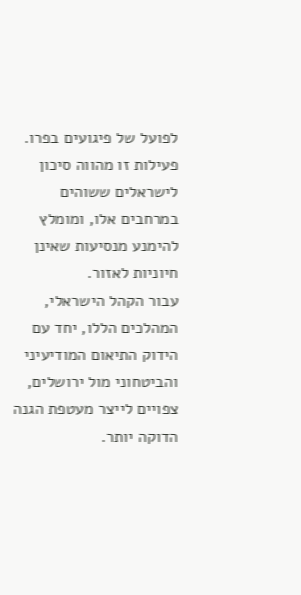לפועל של פיגועים בפרו. פעילות זו מהווה סיכון לישראלים ששוהים במרחבים אלו, ומומלץ להימנע מנסיעות שאינן חיוניות לאזור.
עבור הקהל הישראלי, המהלכים הללו, יחד עם הידוק התיאום המודיעיני והביטחוני מול ירושלים, צפויים לייצר מעטפת הגנה הדוקה יותר.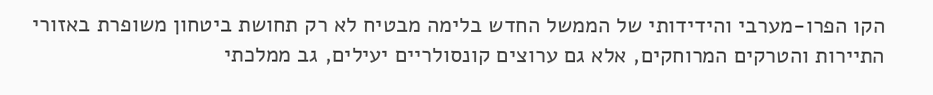הקו הפרו-מערבי והידידותי של הממשל החדש בלימה מבטיח לא רק תחושת ביטחון משופרת באזורי התיירות והטרקים המרוחקים, אלא גם ערוצים קונסולריים יעילים, גב ממלכתי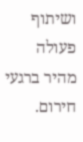ושיתוף פעולה מהיר ברגעי חירום.